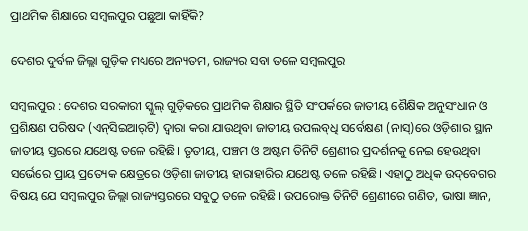ପ୍ରାଥମିକ ଶିକ୍ଷାରେ ସମ୍ବଲପୁର ପଛୁଆ କାହିଁକି?

ଦେଶର ଦୁର୍ବଳ ଜିଲ୍ଲା ଗୁଡ଼ିକ ମଧ୍ୟରେ ଅନ୍ୟତମ, ରାଜ୍ୟର ସବା ତଳେ ସମ୍ବଲପୁର

ସମ୍ବଲପୁର : ଦେଶର ସରକାରୀ ସ୍କୁଲ୍ ଗୁଡ଼ିକରେ ପ୍ରାଥମିକ ଶିକ୍ଷାର ସ୍ଥିତି ସଂପର୍କରେ ଜାତୀୟ ଶୈକ୍ଷିକ ଅନୁସଂଧାନ ଓ ପ୍ରଶିକ୍ଷଣ ପରିଷଦ (ଏନ୍‌ସିଇଆର୍‌ଟି) ଦ୍ବାରା କରା ଯାଉଥିବା ଜାତୀୟ ଉପଲବ୍‌ଧି ସର୍ବେକ୍ଷଣ (ନାସ୍‌)ରେ ଓଡ଼ିଶାର ସ୍ଥାନ ଜାତୀୟ ସ୍ତରରେ ଯଥେଷ୍ଟ ତଳେ ରହିଛି। ତୃତୀୟ, ପଞ୍ଚମ ଓ ଅଷ୍ଟମ ତିନିଟି ଶ୍ରେଣୀର ପ୍ରଦର୍ଶନକୁ ନେଇ ହେଉଥିବା ସର୍ଭେରେ ପ୍ରାୟ ପ୍ରତ୍ୟେକ କ୍ଷେତ୍ରରେ ଓଡ଼ିଶା ଜାତୀୟ ହାରାହାରିର ଯଥେଷ୍ଟ ତଳେ ରହିଛି। ଏହାଠୁ ଅଧିକ ଉଦ୍‌ବେଗର ବିଷୟ‌ ଯେ ସମ୍ବଲପୁର ଜିଲ୍ଲା ରାଜ୍ୟସ୍ତରରେ ସବୁଠୁ ତଳେ ରହିଛି। ଉପରୋକ୍ତ ତିନିଟି ଶ୍ରେଣୀରେ ଗଣିତ, ଭାଷା ଜ୍ଞାନ,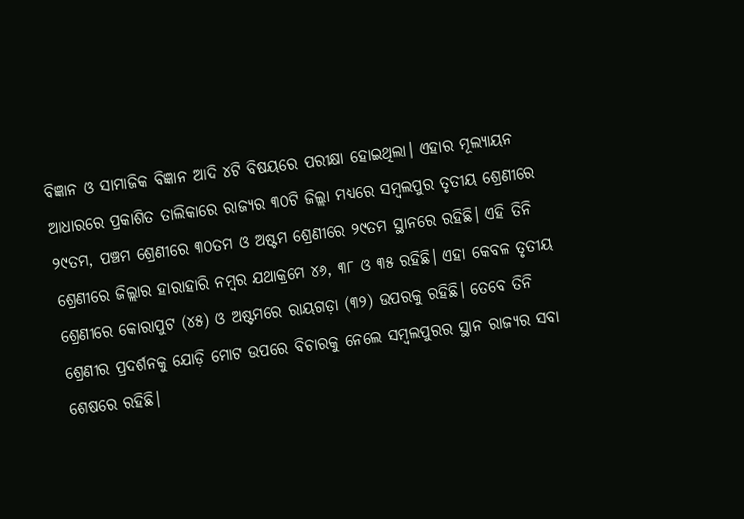ବିଜ୍ଞାନ ଓ ସାମାଜିକ ବିଜ୍ଞାନ ଆଦି ୪ଟି ବିଷୟରେ ପରୀକ୍ଷା ହୋଇଥିଲା। ଏହାର ମୂଲ୍ୟାୟନ ଆଧାରରେ ପ୍ରକାଶିତ ତାଲିକାରେ ରାଜ୍ୟର ୩୦ଟି ଜିଲ୍ଲା ମଧ୍ୟରେ ସମ୍ବଲପୁର ତୃତୀୟ ଶ୍ରେଣୀରେ ୨୯ତମ, ପଞ୍ଚମ ଶ୍ରେଣୀରେ ୩୦ତମ ଓ ଅଷ୍ଟମ ଶ୍ରେଣୀରେ ୨୯ତମ ସ୍ଥାନରେ ରହିଛି। ଏହି ତିନି‌ ଶ୍ରେଣୀରେ ‌ଜିଲ୍ଲାର ହାରାହାରି ନମ୍ବର ଯଥାକ୍ରମେ ୪୬, ୩୮ ଓ ୩୫ ରହିଛି। ଏହା କେବଳ ତୃତୀୟ ଶ୍ରେଣୀରେ କୋରାପୁଟ (୪୫) ଓ ଅଷ୍ଟମରେ ରାୟଗଡ଼ା (୩୨) ଉପରକୁ ରହିଛି। ତେବେ ତିନି ଶ୍ରେଣୀର ପ୍ରଦର୍ଶନକୁ ଯୋଡ଼ି ମୋଟ ଉପରେ ବିଚାରକୁ ନେଲେ ସମ୍ବଲପୁରର ସ୍ଥାନ ରାଜ୍ୟର ସବା ଶେଷରେ ରହିଛି।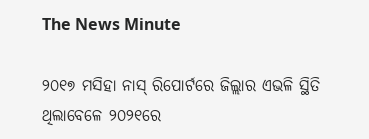The News Minute

୨୦୧୭ ମସିହା ନାସ୍‌ ରିପୋର୍ଟରେ ଜିଲ୍ଲାର ଏଭଳି ସ୍ଥିତି ଥିଲାବେଳେ ୨୦୨୧ରେ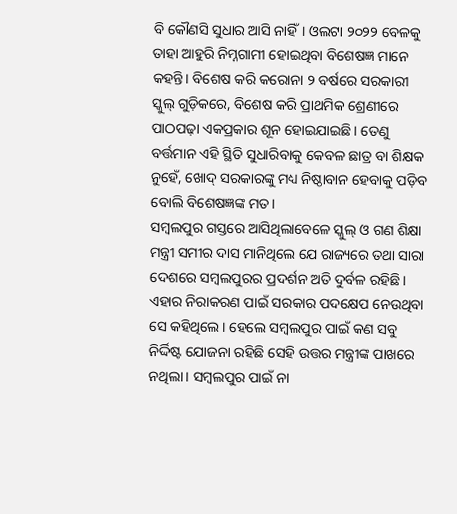ବି କୌଣସି ସୁଧାର ଆସି ନାହିଁ। ଓଲଟା ୨୦୨୨ ବେଳକୁ ତାହା ଆହୁରି ନିମ୍ନଗାମୀ ହୋଇଥିବା ବିଶେଷଜ୍ଞ ମ‌ାନେ କହନ୍ତି। ବିଶେଷ କରି କରୋନା ୨ ବର୍ଷରେ ସରକାରୀ ସ୍କୁଲ୍ ଗୁଡ଼ିକରେ, ବିଶେଷ କରି ପ୍ରାଥମିକ ଶ୍ରେଣୀରେ ପାଠପଢ଼ା ଏକପ୍ରକାର ଶୂନ ହୋଇଯାଇଛି। ତେଣୁ ବର୍ତ୍ତମାନ ଏହି ସ୍ଥିତି ସୁଧାରିବାକୁ କେବଳ ଛାତ୍ର ବା ଶିକ୍ଷକ ନୁହେଁ, ଖୋଦ୍ ସରକାରଙ୍କୁ ମଧ୍ୟ ନିଷ୍ଠାବାନ ହେବାକୁ ପଡ଼ିବ‌ ବୋଲି ବିଶେଷଜ୍ଞଙ୍କ ମତ।
ସମ୍ବଲପୁର ଗସ୍ତରେ ଆସିଥିଲାବେଳେ ସ୍କୁଲ୍ ଓ ଗଣ ଶିକ୍ଷା ମନ୍ତ୍ରୀ ସମୀର ଦାସ ମାନିଥିଲେ ଯେ ରାଜ୍ୟରେ ତଥା ସାରା ଦେଶରେ ସମ୍ବଲପୁରର ପ୍ରଦର୍ଶନ ଅତି ଦୁର୍ବଳ ରହିଛି। ଏହାର ନିରାକରଣ ପାଇଁ ସରକାର ପଦକ୍ଷେପ ନେଉଥିବା ସେ କହିଥିଲେ। ହେଲେ ସମ୍ବଲପୁର ପାଇଁ କଣ ସବୁ ନିର୍ଦ୍ଦିଷ୍ଟ ଯୋଜନା ରହିଛି ସେହି ଉତ୍ତର ମନ୍ତ୍ରୀଙ୍କ ପାଖରେ ନଥିଲା। ସମ୍ବଲପୁର ପାଇଁ ନା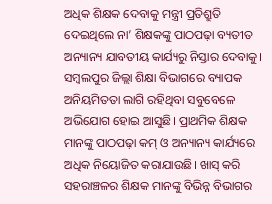ଅଧିକ ଶିକ୍ଷକ ଦେବାକୁ ମନ୍ତ୍ରୀ ପ୍ରତିଶ୍ରୁତି ଦେଇଥିଲେ ନା’ ଶିକ୍ଷକଙ୍କୁ ପାଠପଢ଼ା ବ୍ୟତୀତ ଅନ୍ୟାନ୍ୟ ଯାବତୀୟ କାର୍ଯ୍ୟରୁ ନିସ୍ତାର ଦେବାକୁ। ସମ୍ବଲପୁର ଜିଲ୍ଲା ଶିକ୍ଷା ବିଭାଗରେ ବ୍ୟାପକ ଅନିୟମିତତା ଲାଗି ରହିଥିବା ସବୁବେଳେ ଅଭିଯୋଗ ହୋଇ ଆସୁଛି। ପ୍ରାଥମିକ ଶିକ୍ଷକ ମାନଙ୍କୁ ପାଠପଢ଼ା କମ୍ ଓ ଅନ୍ୟାନ୍ୟ କାର୍ଯ୍ୟରେ ଅଧିକ ନିୟୋଜିତ କରାଯାଉଛି। ଖାସ୍‌ କରି ସହରାଞ୍ଚଳର ଶିକ୍ଷକ ମାନଙ୍କୁ ବିଭିନ୍ନ ବିଭାଗର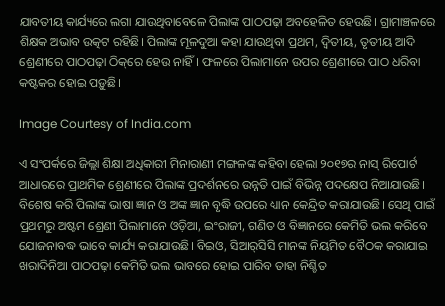ଯାବତୀୟ କାର୍ଯ୍ୟରେ ଲଗା ଯାଉଥିବାବେଳେ ପିଲାଙ୍କ ପାଠପଢ଼ା ଅବହେଳିତ ହେଉଛି। ଗ୍ରାମାଞ୍ଚଳରେ ଶିକ୍ଷକ ଅଭାବ ଉତ୍କଟ ରହିଛି। ପିଲାଙ୍କ ମୂଳଦୁଆ କହା ଯାଉଥିବା ପ୍ରଥମ, ଦ୍ବିତୀୟ, ତୃତୀୟ ଆଦି ଶ୍ରେଣୀରେ ପାଠପଢ଼ା ଠିକ୍‌ରେ ହେଉ ନାହିଁ। ଫଳରେ ପିଲାମାନେ ଉପର ଶ୍ରେଣୀରେ ପାଠ ଧରିବା କଷ୍ଟକର ହୋଇ ପଡ଼ୁଛି।

Image Courtesy of India.com

ଏ ସଂପର୍କରେ ଜିଲ୍ଲା ଶିକ୍ଷା ଅଧିକାରୀ ମିନାରାଣୀ ମଙ୍ଗଳଙ୍କ କହିବା ହେଲା ୨୦୧୭ର ନାସ୍ ରିପୋର୍ଟ ଆଧାରରେ ପ୍ରାଥମିକ ଶ୍ରେଣୀରେ ପିଲାଙ୍କ ପ୍ରଦର୍ଶନରେ ଉନ୍ନତି ପାଇଁ ବିଭିନ୍ନ ପଦକ୍ଷେପ ନିଆଯାଉଛି। ବିଶେଷ କରି ପିଲାଙ୍କ ଭାଷା ଜ୍ଞାନ ଓ ଅଙ୍କ ଜ୍ଞାନ ବୃଦ୍ଧି ଉପରେ ଧ୍ୟାନ କେନ୍ଦ୍ରିତ କରାଯାଉଛି। ସେଥି ପାଇଁ ପ୍ରଥମରୁ ଅଷ୍ଟମ ଶ୍ରେଣୀ ପିଲାମାନେ ଓଡ଼ିଆ, ଇଂରାଜୀ, ଗଣିତ ଓ ବିଜ୍ଞାନରେ କେମିତି ଭଲ କରିବେ ଯୋଜନାବଦ୍ଧ ଭାବେ କାର୍ଯ୍ୟ କରାଯାଉଛି। ବିଇଓ, ସିଆର୍‌ସିସି ମାନଙ୍କ ନିୟମିତ ବୈଠକ କରାଯାଇ ଖରାଦିନିଆ ପାଠପଢ଼ା କେମିତି ଭଲ ଭାବରେ ହୋଇ ପାରିବ ତାହା ନିଶ୍ଚିତ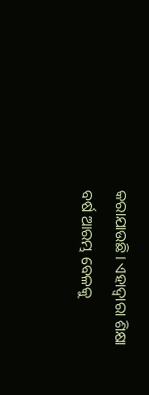କରାଯାଉଛି। ଏହାଦ୍ବାରା ଶିକ୍ଷା ବର୍ଷ ଆରମ୍ଭ ବେଳକୁ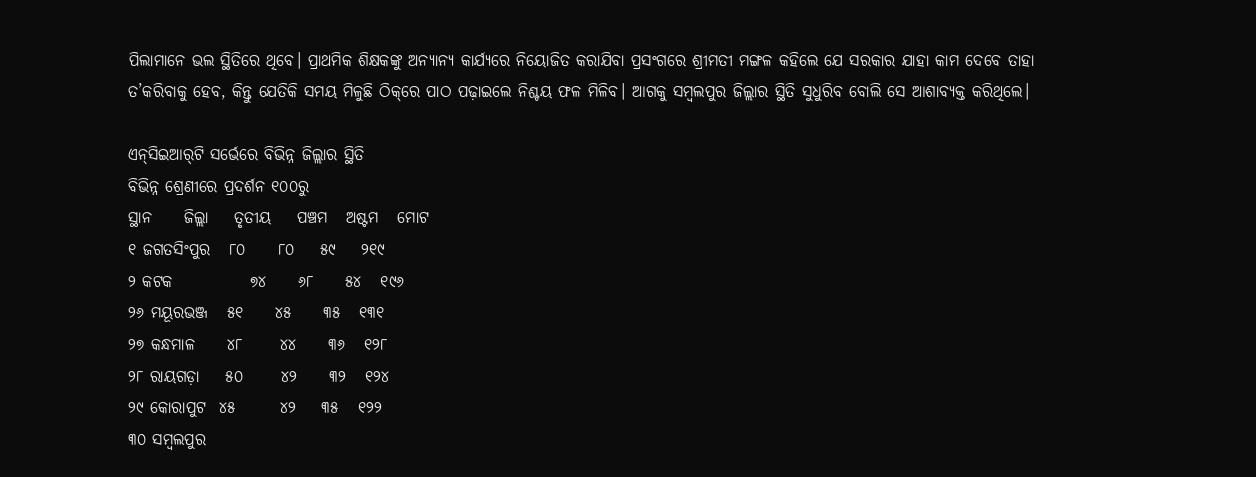ପିଲାମାନେ ଭଲ ସ୍ଥିତିରେ ଥିବେ। ପ୍ରାଥମିକ ଶିକ୍ଷକଙ୍କୁ ଅନ୍ୟାନ୍ୟ କାର୍ଯ୍ୟରେ ନିୟୋଜିତ କରାଯିବା ପ୍ରସଂଗରେ ଶ୍ରୀମତୀ ମଙ୍ଗଳ କହିଲେ ଯେ ସରକାର ଯାହା କାମ ଦେବେ ତାହା ତ’କରିବାକୁ ହେବ, କିନ୍ତୁ ଯେତିକି ସମୟ ମିଳୁଛି ଠିକ୍‌ରେ ପାଠ ପଢ଼ାଇଲେ ନିଶ୍ଚୟ ଫଳ ମିଳିବ। ଆଗକୁ ସମ୍ବଲପୁର ଜିଲ୍ଲାର ସ୍ଥିତି ସୁଧୁରିବ ବୋଲି ସେ ଆଶାବ୍ୟକ୍ତ କରିଥିଲେ।

ଏନ୍‌ସିଇଆର୍‌ଟି ସର୍ଭେରେ ବିଭିନ୍ନ ଜିଲ୍ଲାର ସ୍ଥିତି
ବିଭିନ୍ନ ଶ୍ରେଣୀରେ ପ୍ରଦର୍ଶନ ୧୦୦ରୁ
ସ୍ଥାନ     ଜିଲ୍ଲା    ତୃତୀୟ    ପଞ୍ଚମ   ଅଷ୍ଟମ   ମୋଟ
୧ ଜଗତସିଂପୁର   ୮୦     ୮୦    ୫୯    ୨୧୯
୨ କଟକ            ୭୪     ୬୮     ୫୪   ୧୯୬
୨୬ ମୟୂରଭଞ୍ଜ   ୫୧     ୪୫     ୩୫   ୧୩୧
୨୭ କନ୍ଧମାଳ     ୪୮      ୪୪     ୩୬   ୧୨୮
୨୮ ରାୟଗଡ଼ା    ୫୦      ୪୨     ୩୨   ୧୨୪
୨୯ କୋରାପୁଟ  ୪୫       ୪୨    ୩୫   ୧୨୨
୩୦ ସମ୍ବଲପୁର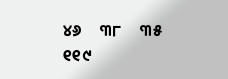୪୬     ୩୮     ୩୫   ୧୧୯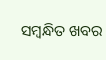ସମ୍ବନ୍ଧିତ ଖବର